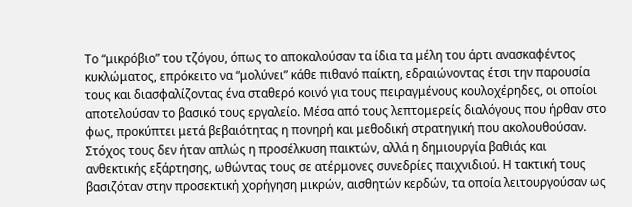Το “μικρόβιο” του τζόγου, όπως το αποκαλούσαν τα ίδια τα μέλη του άρτι ανασκαφέντος κυκλώματος, επρόκειτο να “μολύνει” κάθε πιθανό παίκτη, εδραιώνοντας έτσι την παρουσία τους και διασφαλίζοντας ένα σταθερό κοινό για τους πειραγμένους κουλοχέρηδες, οι οποίοι αποτελούσαν το βασικό τους εργαλείο. Μέσα από τους λεπτομερείς διαλόγους που ήρθαν στο φως, προκύπτει μετά βεβαιότητας η πονηρή και μεθοδική στρατηγική που ακολουθούσαν. Στόχος τους δεν ήταν απλώς η προσέλκυση παικτών, αλλά η δημιουργία βαθιάς και ανθεκτικής εξάρτησης, ωθώντας τους σε ατέρμονες συνεδρίες παιχνιδιού. Η τακτική τους βασιζόταν στην προσεκτική χορήγηση μικρών, αισθητών κερδών, τα οποία λειτουργούσαν ως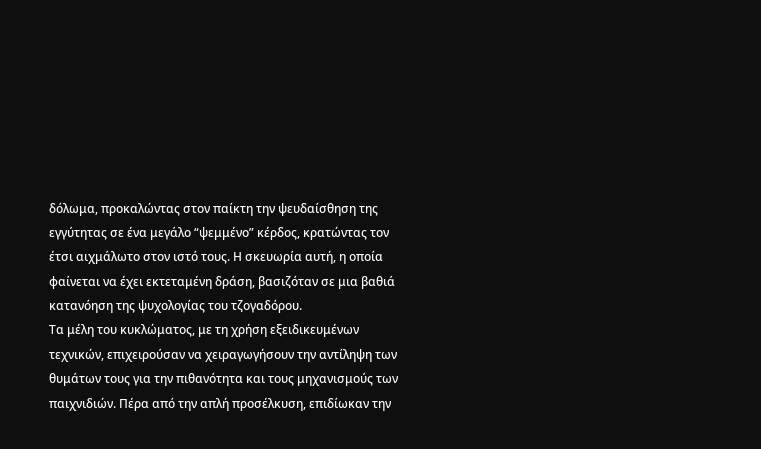δόλωμα, προκαλώντας στον παίκτη την ψευδαίσθηση της εγγύτητας σε ένα μεγάλο “ψεμμένο” κέρδος, κρατώντας τον έτσι αιχμάλωτο στον ιστό τους. Η σκευωρία αυτή, η οποία φαίνεται να έχει εκτεταμένη δράση, βασιζόταν σε μια βαθιά κατανόηση της ψυχολογίας του τζογαδόρου.
Τα μέλη του κυκλώματος, με τη χρήση εξειδικευμένων τεχνικών, επιχειρούσαν να χειραγωγήσουν την αντίληψη των θυμάτων τους για την πιθανότητα και τους μηχανισμούς των παιχνιδιών. Πέρα από την απλή προσέλκυση, επιδίωκαν την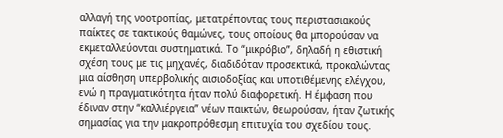αλλαγή της νοοτροπίας, μετατρέποντας τους περιστασιακούς παίκτες σε τακτικούς θαμώνες, τους οποίους θα μπορούσαν να εκμεταλλεύονται συστηματικά. Το “μικρόβιο”, δηλαδή η εθιστική σχέση τους με τις μηχανές, διαδιδόταν προσεκτικά, προκαλώντας μια αίσθηση υπερβολικής αισιοδοξίας και υποτιθέμενης ελέγχου, ενώ η πραγματικότητα ήταν πολύ διαφορετική. Η έμφαση που έδιναν στην “καλλιέργεια” νέων παικτών, θεωρούσαν, ήταν ζωτικής σημασίας για την μακροπρόθεσμη επιτυχία του σχεδίου τους.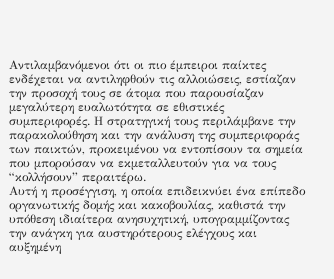Αντιλαμβανόμενοι ότι οι πιο έμπειροι παίκτες ενδέχεται να αντιληφθούν τις αλλοιώσεις, εστίαζαν την προσοχή τους σε άτομα που παρουσίαζαν μεγαλύτερη ευαλωτότητα σε εθιστικές συμπεριφορές. Η στρατηγική τους περιλάμβανε την παρακολούθηση και την ανάλυση της συμπεριφοράς των παικτών, προκειμένου να εντοπίσουν τα σημεία που μπορούσαν να εκμεταλλευτούν για να τους “κολλήσουν” περαιτέρω.
Αυτή η προσέγγιση, η οποία επιδεικνύει ένα επίπεδο οργανωτικής δομής και κακοβουλίας, καθιστά την υπόθεση ιδιαίτερα ανησυχητική, υπογραμμίζοντας την ανάγκη για αυστηρότερους ελέγχους και αυξημένη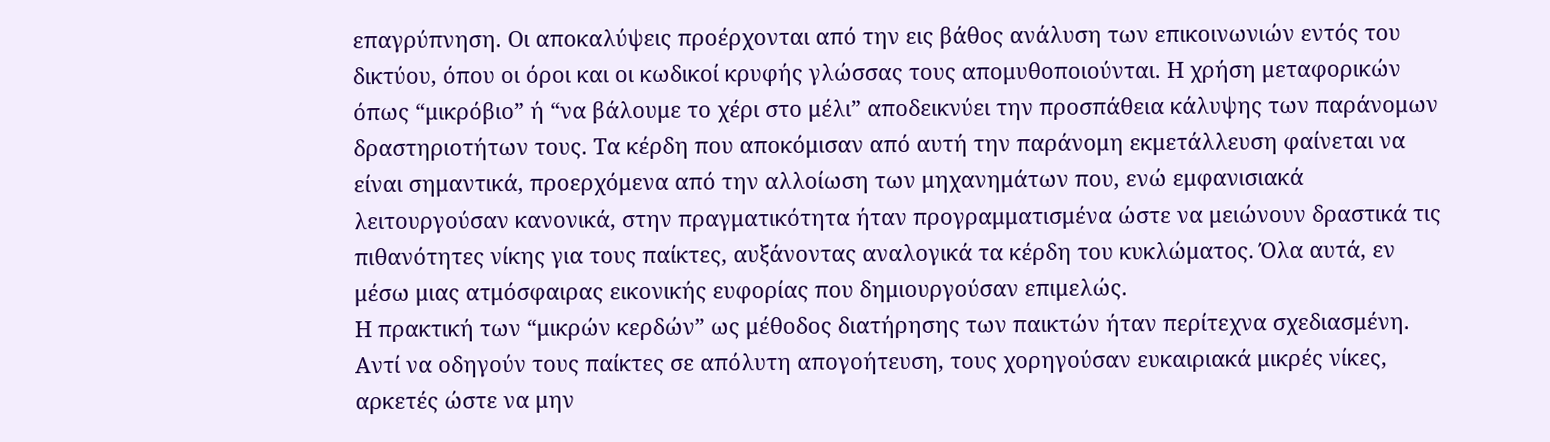επαγρύπνηση. Οι αποκαλύψεις προέρχονται από την εις βάθος ανάλυση των επικοινωνιών εντός του δικτύου, όπου οι όροι και οι κωδικοί κρυφής γλώσσας τους απομυθοποιούνται. Η χρήση μεταφορικών όπως “μικρόβιο” ή “να βάλουμε το χέρι στο μέλι” αποδεικνύει την προσπάθεια κάλυψης των παράνομων δραστηριοτήτων τους. Τα κέρδη που αποκόμισαν από αυτή την παράνομη εκμετάλλευση φαίνεται να είναι σημαντικά, προερχόμενα από την αλλοίωση των μηχανημάτων που, ενώ εμφανισιακά λειτουργούσαν κανονικά, στην πραγματικότητα ήταν προγραμματισμένα ώστε να μειώνουν δραστικά τις πιθανότητες νίκης για τους παίκτες, αυξάνοντας αναλογικά τα κέρδη του κυκλώματος. Όλα αυτά, εν μέσω μιας ατμόσφαιρας εικονικής ευφορίας που δημιουργούσαν επιμελώς.
Η πρακτική των “μικρών κερδών” ως μέθοδος διατήρησης των παικτών ήταν περίτεχνα σχεδιασμένη. Αντί να οδηγούν τους παίκτες σε απόλυτη απογοήτευση, τους χορηγούσαν ευκαιριακά μικρές νίκες, αρκετές ώστε να μην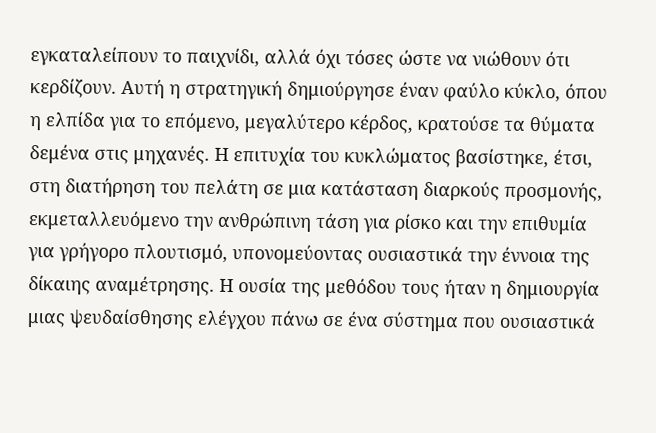εγκαταλείπουν το παιχνίδι, αλλά όχι τόσες ώστε να νιώθουν ότι κερδίζουν. Αυτή η στρατηγική δημιούργησε έναν φαύλο κύκλο, όπου η ελπίδα για το επόμενο, μεγαλύτερο κέρδος, κρατούσε τα θύματα δεμένα στις μηχανές. Η επιτυχία του κυκλώματος βασίστηκε, έτσι, στη διατήρηση του πελάτη σε μια κατάσταση διαρκούς προσμονής, εκμεταλλευόμενο την ανθρώπινη τάση για ρίσκο και την επιθυμία για γρήγορο πλουτισμό, υπονομεύοντας ουσιαστικά την έννοια της δίκαιης αναμέτρησης. Η ουσία της μεθόδου τους ήταν η δημιουργία μιας ψευδαίσθησης ελέγχου πάνω σε ένα σύστημα που ουσιαστικά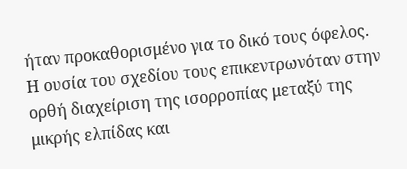ήταν προκαθορισμένο για το δικό τους όφελος.
Η ουσία του σχεδίου τους επικεντρωνόταν στην ορθή διαχείριση της ισορροπίας μεταξύ της μικρής ελπίδας και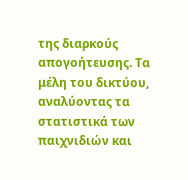της διαρκούς απογοήτευσης. Τα μέλη του δικτύου, αναλύοντας τα στατιστικά των παιχνιδιών και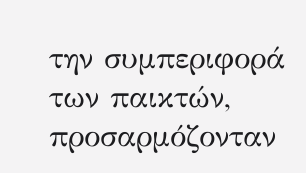την συμπεριφορά των παικτών, προσαρμόζονταν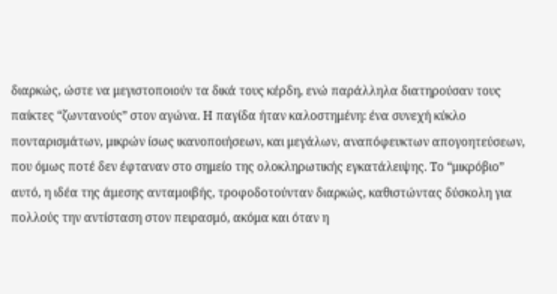διαρκώς, ώστε να μεγιστοποιούν τα δικά τους κέρδη, ενώ παράλληλα διατηρούσαν τους παίκτες “ζωντανούς” στον αγώνα. Η παγίδα ήταν καλοστημένη: ένα συνεχή κύκλο πονταρισμάτων, μικρών ίσως ικανοποιήσεων, και μεγάλων, αναπόφευκτων απογοητεύσεων, που όμως ποτέ δεν έφταναν στο σημείο της ολοκληρωτικής εγκατάλειψης. Το “μικρόβιο” αυτό, η ιδέα της άμεσης ανταμοιβής, τροφοδοτούνταν διαρκώς, καθιστώντας δύσκολη για πολλούς την αντίσταση στον πειρασμό, ακόμα και όταν η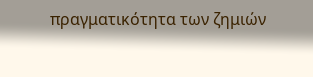πραγματικότητα των ζημιών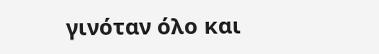γινόταν όλο και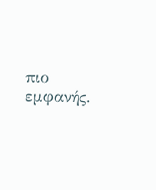πιο εμφανής.